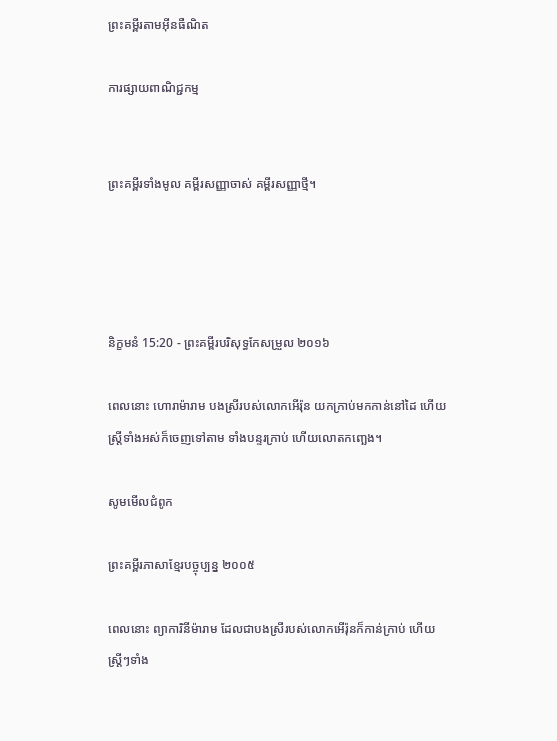ព្រះគម្ពីរតាមអ៊ីនធឺណិត

ការផ្សាយពាណិជ្ជកម្ម


ព្រះគម្ពីរទាំងមូល គម្ពីរសញ្ញាចាស់ គម្ពីរសញ្ញាថ្មី។




និក្ខមនំ 15:20 - ព្រះគម្ពីរបរិសុទ្ធកែសម្រួល ២០១៦

ពេលនោះ ហោរាម៉ារាម បងស្រីរបស់លោកអើរ៉ុន យកក្រាប់មកកាន់នៅដៃ ហើយស្ត្រីទាំងអស់ក៏ចេញទៅតាម ទាំងបន្ទរក្រាប់ ហើយលោតកញ្ឆេង។

សូមមើលជំពូក

ព្រះគម្ពីរភាសាខ្មែរបច្ចុប្បន្ន ២០០៥

ពេលនោះ ព្យាកា‌រិនីម៉ារាម ដែលជាបងស្រីរបស់លោកអើរ៉ុនក៏កាន់ក្រាប់ ហើយស្ត្រីៗទាំង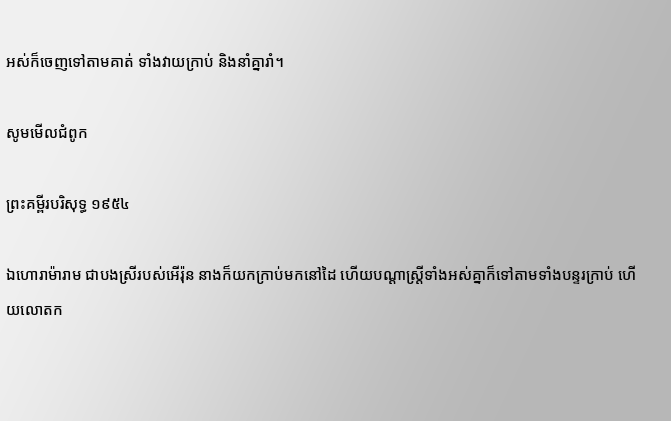អស់ក៏ចេញទៅតាមគាត់ ទាំងវាយក្រាប់ និងនាំគ្នារាំ។

សូមមើលជំពូក

ព្រះគម្ពីរបរិសុទ្ធ ១៩៥៤

ឯហោរាម៉ារាម ជាបងស្រីរបស់អើរ៉ុន នាងក៏យកក្រាប់មកនៅដៃ ហើយបណ្តាស្ត្រីទាំងអស់គ្នាក៏ទៅតាមទាំងបន្ទរក្រាប់ ហើយលោត‌ក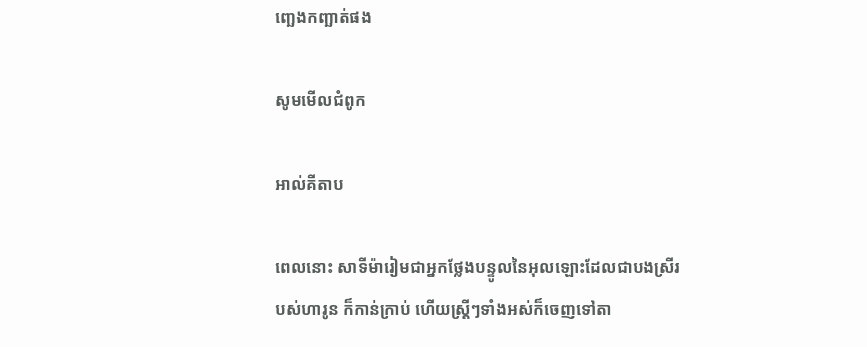ញ្ឆេងកញ្ឆាត់ផង

សូមមើលជំពូក

អាល់គីតាប

ពេលនោះ សាទីម៉ារៀមជាអ្នកថ្លែងបន្ទូលនៃអុលឡោះដែលជាបងស្រីរបស់ហារូន ក៏កាន់ក្រាប់ ហើយស្ត្រីៗទាំងអស់ក៏ចេញទៅតា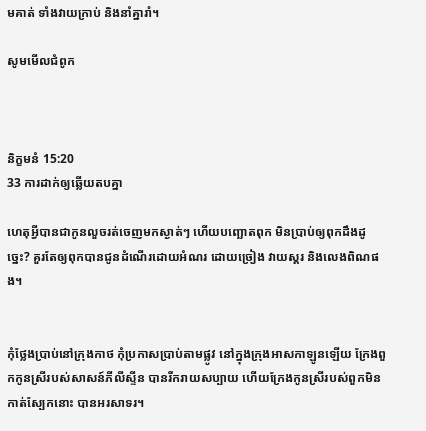មគាត់ ទាំងវាយក្រាប់ និងនាំគ្នារាំ។

សូមមើលជំពូក



និក្ខមនំ 15:20
33 ការដាក់ឲ្យឆ្លើយតបគ្នា

ហេតុអ្វីបានជាកូនលួចរត់ចេញមកស្ងាត់ៗ ហើយបញ្ឆោតពុក មិនប្រាប់ឲ្យពុកដឹងដូច្នេះ? គួរតែឲ្យពុកបានជូនដំណើរដោយអំណរ ដោយច្រៀង វាយស្គរ និងលេងពិណផង។


កុំថ្លែងប្រាប់នៅក្រុងកាថ កុំប្រកាសប្រាប់តាមផ្លូវ នៅក្នុងក្រុងអាស‌កាឡូនឡើយ ក្រែងពួកកូនស្រីរបស់សាសន៍ភីលី‌ស្ទីន បានរីក‌រាយសប្បាយ ហើយក្រែងកូនស្រីរបស់ពួកមិនកាត់ស្បែកនោះ បានអរសាទរ។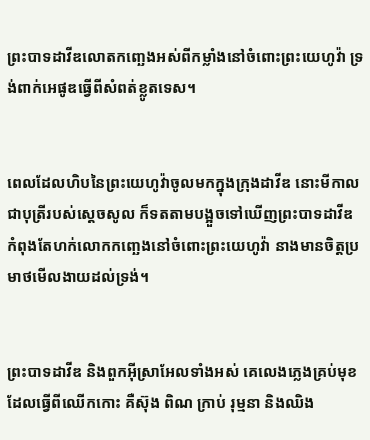ព្រះបាទដាវីឌលោតកញ្ឆេងអស់ពីកម្លាំងនៅចំពោះព្រះ‌យេហូវ៉ា ទ្រង់ពាក់អេផូឌធ្វើពីសំពត់ខ្លូតទេស។


ពេលដែលហិបនៃព្រះ‌យេហូវ៉ាចូលមកក្នុងក្រុងដាវីឌ នោះមីកាលជាបុត្រីរបស់ស្ដេចសូល ក៏ទតតាមបង្អួចទៅឃើញព្រះបាទដាវីឌ កំពុងតែហក់លោកកញ្ឆេងនៅចំពោះព្រះ‌យេហូវ៉ា នាងមានចិត្តប្រមាថមើលងាយដល់ទ្រង់។


ព្រះបាទដាវីឌ និងពួកអ៊ីស្រា‌អែលទាំងអស់ គេលេងភ្លេងគ្រប់មុខ ដែលធ្វើពីឈើកកោះ គឺស៊ុង ពិណ ក្រាប់ រុម្មនា និងឈិង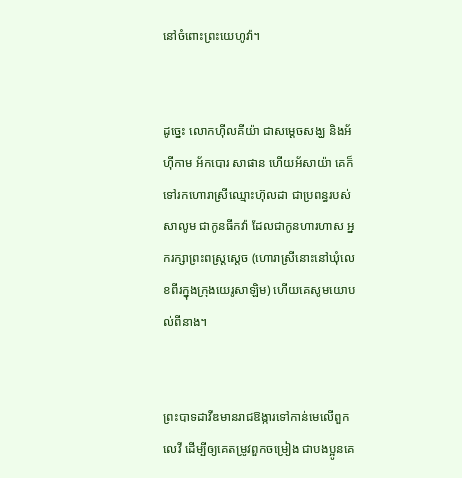នៅចំពោះព្រះ‌យេហូវ៉ា។


ដូច្នេះ លោកហ៊ីល‌គីយ៉ា ជាសម្ដេចសង្ឃ និងអ័ហ៊ី‌កាម អ័កបោរ សាផាន ហើយអ័សា‌យ៉ា គេក៏ទៅរកហោរាស្រីឈ្មោះហ៊ុលដា ជាប្រពន្ធរបស់សាលូម ជាកូនធីកវ៉ា ដែលជាកូនហារ‌ហាស អ្នករក្សាព្រះ‌ពស្ត្រស្តេច (ហោរាស្រីនោះនៅឃុំលេខពីរក្នុងក្រុងយេរូ‌សាឡិម) ហើយគេសូមយោបល់ពីនាង។


ព្រះបាទដាវីឌមានរាជ‌ឱង្ការទៅកាន់មេលើពួកលេវី ដើម្បីឲ្យគេតម្រូវពួកចម្រៀង ជាបង‌ប្អូនគេ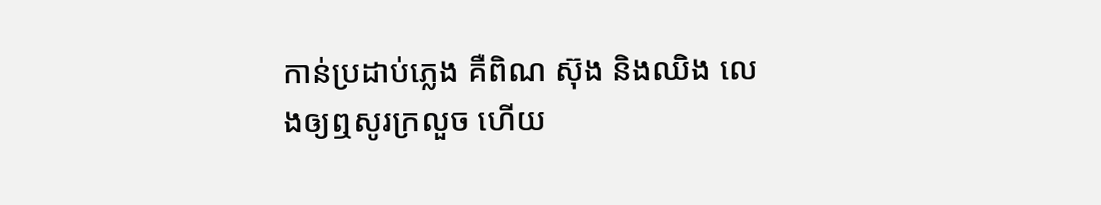កាន់ប្រដាប់ភ្លេង គឺពិណ ស៊ុង និងឈិង លេងឲ្យឮសូរក្រលួច ហើយ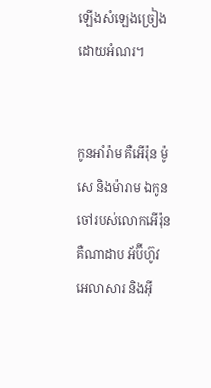ឡើងសំឡេងច្រៀងដោយអំណរ។


កូនអាំរ៉ាម គឺអើរ៉ុន ម៉ូសេ និងម៉ារាម ឯកូនចៅរបស់លោកអើរ៉ុន គឺណាដាប អ័ប៊ី‌ហ៊ូវ អេលា‌សារ និងអ៊ី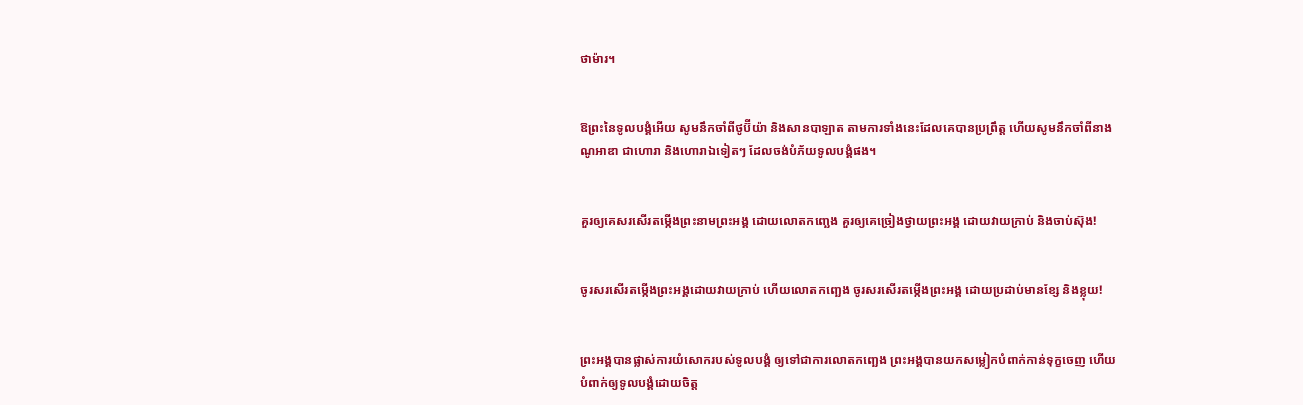ថា‌ម៉ារ។


ឱព្រះនៃទូល‌បង្គំអើយ សូមនឹកចាំពីថូប៊ី‌យ៉ា និងសាន‌បាឡាត តាមការទាំងនេះដែលគេបានប្រព្រឹត្ត ហើយសូមនឹកចាំពីនាងណូ‌អាឌា ជាហោរា និងហោរាឯទៀតៗ ដែលចង់បំភ័យទូល‌បង្គំផង។


គួរឲ្យគេសរសើរតម្កើងព្រះ‌នាមព្រះ‌អង្គ ដោយលោតកញ្ឆេង គួរឲ្យគេច្រៀងថ្វាយព្រះ‌អង្គ ដោយវាយក្រាប់ និងចាប់ស៊ុង!


ចូរសរសើរតម្កើងព្រះ‌អង្គដោយវាយក្រាប់ ហើយលោតកញ្ឆេង ចូរសរសើរតម្កើងព្រះ‌អង្គ ដោយប្រដាប់មានខ្សែ និងខ្លុយ!


ព្រះ‌អង្គបានផ្លាស់ការយំសោករបស់ទូល‌បង្គំ ឲ្យទៅជាការលោតកញ្ឆេង ព្រះ‌អង្គបានយកសម្លៀកបំពាក់កាន់ទុក្ខចេញ ហើយបំពាក់ឲ្យទូល‌បង្គំដោយចិត្ត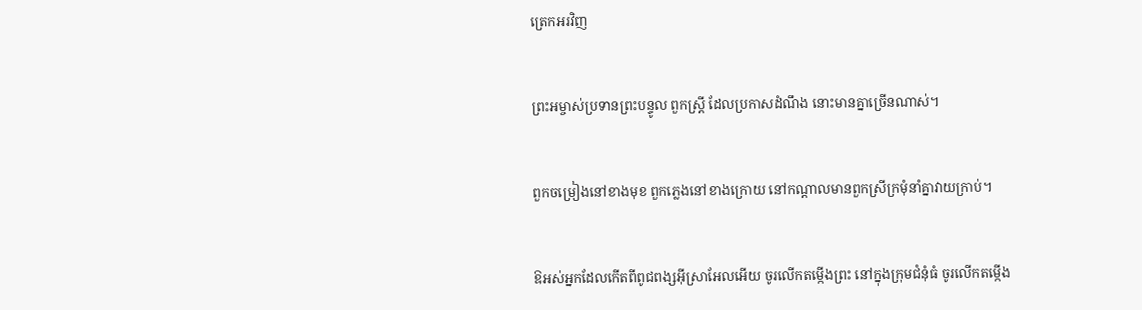ត្រេកអរវិញ


ព្រះ‌អម្ចាស់ប្រទានព្រះ‌បន្ទូល ពួកស្ត្រី ដែលប្រកាសដំណឹង នោះមានគ្នាច្រើនណាស់។


ពួកចម្រៀងនៅខាងមុខ ពួកភ្លេងនៅខាងក្រោយ នៅកណ្ដាលមានពួកស្រីក្រមុំនាំគ្នាវាយក្រាប់។


ឱអស់អ្នកដែលកើតពីពូជ‌ពង្សអ៊ីស្រា‌អែលអើយ ចូរលើកតម្កើងព្រះ នៅក្នុងក្រុមជំនុំធំ ចូរលើកតម្កើង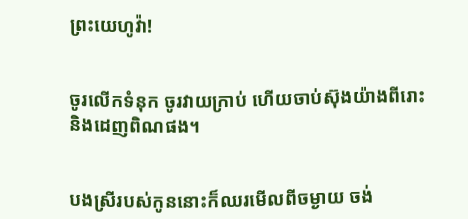ព្រះ‌យេហូវ៉ា!


ចូរលើកទំនុក ចូរវាយក្រាប់ ហើយចាប់ស៊ុងយ៉ាងពីរោះ និងដេញពិណផង។


បងស្រីរបស់កូននោះក៏ឈរមើលពីចម្ងាយ ចង់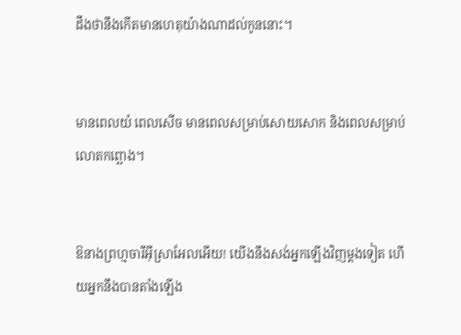ដឹងថានឹងកើតមានហេតុយ៉ាងណាដល់កូននោះ។


មានពេលយំ ពេលសើច មានពេលសម្រាប់សោយ‌សោក និងពេលសម្រាប់លោតកព្ឆោង។


ឱនាងព្រហ្មចារីអ៊ីស្រា‌អែលអើយ! យើងនឹងសង់អ្នកឡើងវិញម្ដងទៀត ហើយអ្នកនឹងបានតាំងឡើង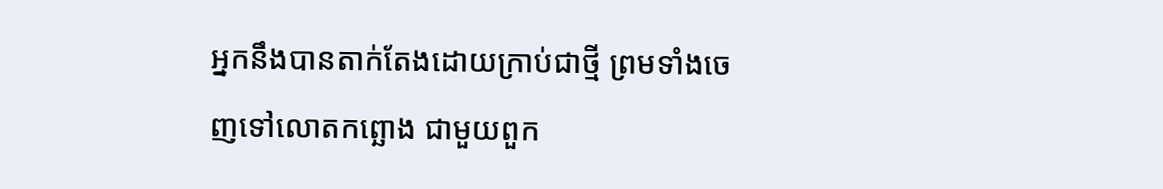អ្នកនឹងបានតាក់‌តែងដោយក្រាប់ជាថ្មី ព្រមទាំងចេញទៅលោតកព្ឆោង ជា‌មួយពួក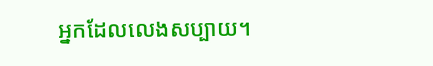អ្នកដែលលេងសប្បាយ។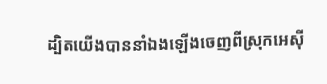ដ្បិតយើងបាននាំឯងឡើងចេញពីស្រុកអេស៊ី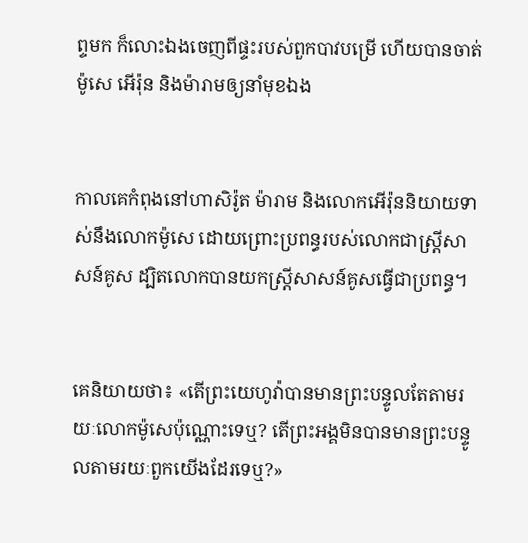ព្ទមក ក៏លោះឯងចេញពីផ្ទះរបស់ពួកបាវបម្រើ ហើយបានចាត់ម៉ូសេ អើរ៉ុន និងម៉ារាមឲ្យនាំមុខឯង


កាលគេកំពុងនៅហាសិរ៉ូត ម៉ារាម និងលោកអើរ៉ុននិយាយទាស់នឹងលោកម៉ូសេ ដោយព្រោះប្រពន្ធរបស់លោកជាស្ត្រីសាសន៍គូស ដ្បិតលោកបានយកស្ត្រីសាសន៍គូសធ្វើជាប្រពន្ធ។


គេនិយាយថា៖ «តើព្រះ‌យេហូវ៉ាបានមានព្រះ‌បន្ទូលតែតាមរយៈលោកម៉ូសេប៉ុណ្ណោះទេឬ? តើព្រះ‌អង្គមិនបានមានព្រះ‌បន្ទូលតាមរយៈពួកយើងដែរទេឬ?»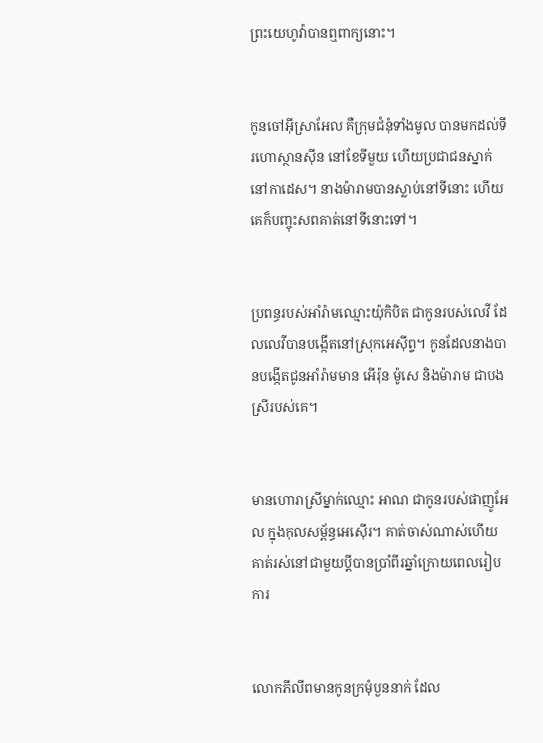ព្រះ‌យេហូវ៉ាបានឮពាក្យនោះ។


កូនចៅអ៊ីស្រា‌អែល គឺក្រុមជំនុំទាំងមូល បានមកដល់ទីរហោ‌ស្ថានស៊ីន នៅខែទីមួយ ហើយប្រជាជនស្នាក់នៅកាដេស។ នាងម៉ារាមបានស្លាប់នៅទីនោះ ហើយគេក៏បញ្ចុះសពគាត់នៅទីនោះទៅ។


ប្រពន្ធរបស់អាំរ៉ាមឈ្មោះយ៉ុកិបិត ជាកូនរបស់លេវី ដែលលេវីបានបង្កើតនៅស្រុកអេស៊ីព្ទ។ កូនដែលនាងបានបង្កើតជូនអាំរ៉ាមមាន អើរ៉ុន ម៉ូសេ និងម៉ារាម ជាបងស្រីរបស់គេ។


មានហោរាស្រីម្នាក់ឈ្មោះ អាណ ជាកូនរបស់ផាញូអែល ក្នុងកុល‌សម្ព័ន្ធអេស៊ើរ។ គាត់ចាស់ណាស់ហើយ គាត់រស់នៅជាមួយប្តីបានប្រាំពីរឆ្នាំក្រោយពេលរៀបការ


លោកភីលីពមានកូនក្រមុំបួននាក់ ដែល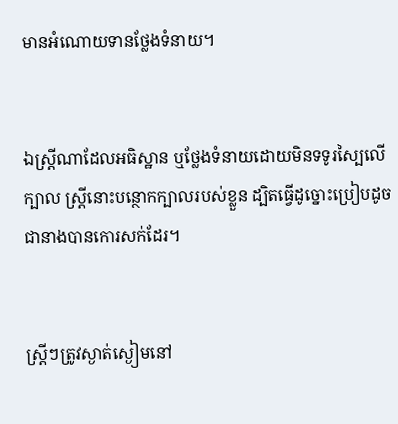មានអំណោយ‌ទានថ្លែងទំនាយ។


ឯស្ត្រីណាដែលអធិស្ឋាន ឬថ្លែងទំនាយដោយមិនទទូរស្បៃលើក្បាល ស្រ្ដីនោះបន្ថោកក្បាលរបស់ខ្លួន ដ្បិតធ្វើដូច្នោះប្រៀបដូចជានាងបានកោរសក់ដែរ។


ស្ត្រីៗត្រូវស្ងាត់ស្ងៀមនៅ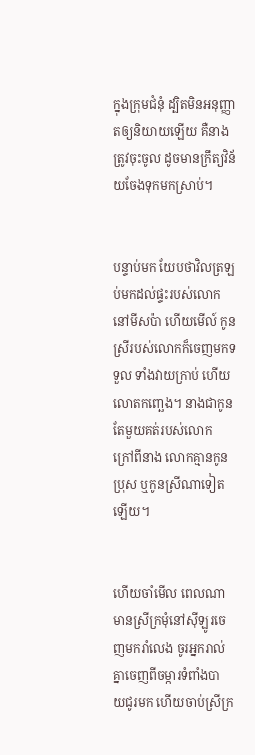ក្នុងក្រុមជំនុំ ដ្បិតមិនអនុញ្ញាតឲ្យនិយាយឡើយ គឺនាងត្រូវចុះចូល ដូចមានក្រឹត្យ‌វិន័យចែងទុកមកស្រាប់។


បន្ទាប់មក យែបថាវិលត្រឡប់មកដល់ផ្ទះរបស់លោកនៅមីស‌ប៉ា ហើយមើល៍ កូនស្រីរបស់លោកក៏ចេញមកទទួល ទាំងវាយក្រាប់ ហើយលោតកញ្ឆេង។ នាងជាកូនតែមួយគត់របស់លោក ក្រៅពីនាង លោកគ្មានកូនប្រុស ឬកូនស្រីណាទៀតឡើយ។


ហើយចាំមើល ពេលណាមានស្រីក្រមុំនៅស៊ីឡូរចេញមករាំលេង ចូរអ្នករាល់គ្នាចេញពីចម្ការទំពាំង‌បាយ‌ជូរមក ហើយចាប់ស្រីក្រ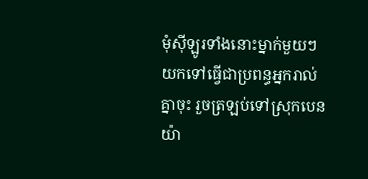មុំស៊ីឡូរទាំងនោះម្នាក់មួយៗ យកទៅធ្វើជាប្រពន្ធអ្នករាល់គ្នាចុះ រួចត្រឡប់ទៅស្រុកបេនយ៉ា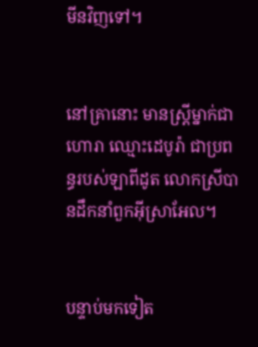មីនវិញទៅ។


នៅគ្រានោះ មានស្ត្រីម្នាក់ជាហោរា ឈ្មោះដេបូរ៉ា ជាប្រពន្ធរបស់ឡាពីដូត លោកស្រីបានដឹកនាំពួកអ៊ីស្រា‌អែល។


បន្ទាប់មកទៀត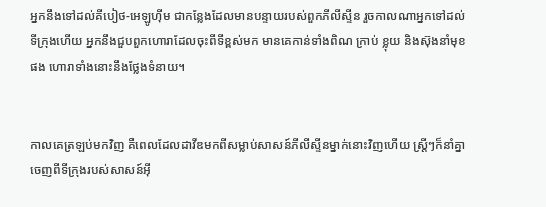អ្នកនឹងទៅដល់គីបៀថ-អេឡូហ៊ីម ជាកន្លែងដែលមានបន្ទាយរបស់ពួកភីលី‌ស្ទីន រួចកាលណាអ្នកទៅដល់ទីក្រុងហើយ អ្នកនឹងជួបពួកហោរាដែលចុះពីទីខ្ពស់មក មានគេកាន់ទាំងពិណ ក្រាប់ ខ្លុយ និងស៊ុងនាំមុខផង ហោរាទាំងនោះនឹងថ្លែងទំនាយ។


កាលគេត្រឡប់មកវិញ គឺពេលដែលដាវីឌមកពីសម្លាប់សាសន៍ភីលី‌ស្ទីនម្នាក់នោះវិញហើយ ស្រ្តីៗក៏នាំគ្នាចេញពីទីក្រុងរបស់សាសន៍អ៊ី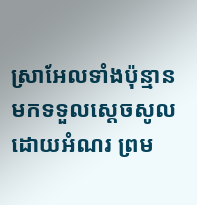ស្រា‌អែលទាំងប៉ុន្មាន មកទទួលស្តេចសូលដោយអំណរ ព្រម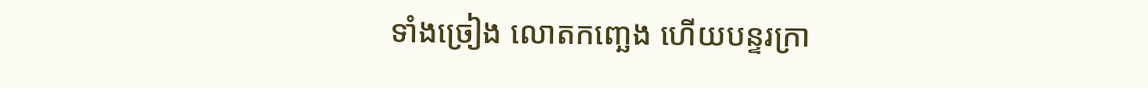ទាំងច្រៀង លោតកញ្ឆេង ហើយបន្ទរក្រា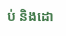ប់ និងដោ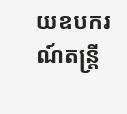យឧបករណ៍តន្ត្រី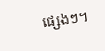ផ្សេងៗ។